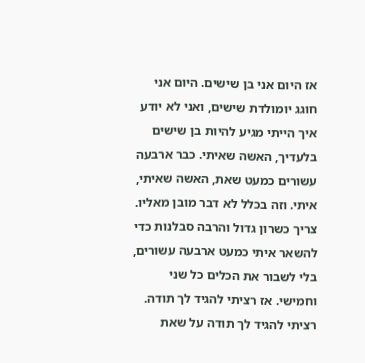אז היום אני בן שישים. היום אני חוגג יומולדת שישים, ואני לא יודע איך הייתי מגיע להיות בן שישים בלעדיך, האשה שאיתי. כבר ארבעה עשורים כמעט שאת, האשה שאיתי, איתי. וזה בכלל לא דבר מובן מאליו. צריך כשרון גדול והרבה סבלנות כדי להשאר איתי כמעט ארבעה עשורים, בלי לשבור את הכלים כל שני וחמישי. אז רציתי להגיד לך תודה. רציתי להגיד לך תודה על שאת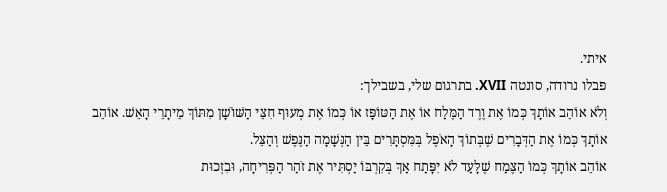איתי.
פבלו נרודה, סונטה XVII. בתרגום שלי, בשבילך:
וְלֹא אוֹהֵב אוֹתָךְ כְּמוֹ אֶת וֶרֶד הַמֶּלַח אוֹ אֶת הַטּוֹפָּז אוֹ כְּמוֹ אֶת מְעוּף חִצֵּי הַשּׁוֹשָׁן מִתּוֹךְ מֵיתָרֵי הָאֵשׁ. אוֹהֵב אוֹתָךְ כְּמוֹ אֶת הַדְּבָרִים שֶׁבְּתוֹךְ הָאֹפֶל בְּמִּסְתָּרִים בֵּין הַנְּשָׁמָה הַנֶּפֶשׁ וְהַצֵּל.
אוֹהֵב אוֹתָךְ כְּמוֹ הַצֶּמַח שֶׁלָּעַד לֹא יִפָּתַח אַךְ בְּקִרְבּוֹ יַסְתִּיר אֶת זֹהַר הַפְּרִיחָה, וּבִזְכוּת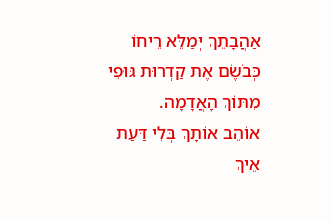אַהֲבָתֵךְ יְמַלֵּא רֵיחוֹ כְּבֹשֶׂם אֶת קַדְרוּת גּוּפִי מִתּוֹךְ הָאֲדָמָה.
אוֹהֵב אוֹתָךְ בְּלִי דַּעַת אֵיךְ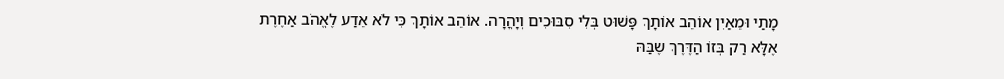מָתַי וּמֵאַיִן אוֹהֵב אוֹתָךְ פָּשׁוּט בְּלִי סִבּוּכִים וְיָהֳרָה. אוֹהֵב אוֹתָךְ כִּי לֹא אֵדַע לֶאֱהֹב אַחֶרֶת
אֶלָּא רַק בְּזוֹ הַדֶּרֶךְ שֶבַּהּ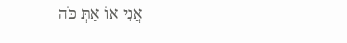אֲנִי אוֹ אַתְּ כֹּה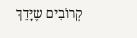קְרוֹבִים שֶיָּדֵךְ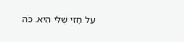עַל חָזִי שֶׁלִּי הִיא. כֹּה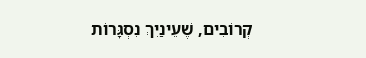קְרוֹבִים, שֶׁעֵינַיִךְ נִסְגָּרוֹת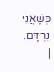כְּשֶׁאֲנִי נִרְדָּם. |